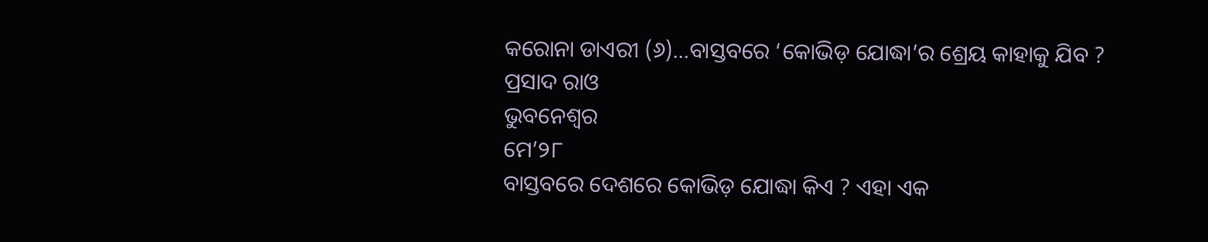କରୋନା ଡାଏରୀ (୬)…ବାସ୍ତବରେ ‘କୋଭିଡ଼ ଯୋଦ୍ଧା’ର ଶ୍ରେୟ କାହାକୁ ଯିବ ?
ପ୍ରସାଦ ରାଓ
ଭୁବନେଶ୍ୱର
ମେ’୨୮
ବାସ୍ତବରେ ଦେଶରେ କୋଭିଡ଼ ଯୋଦ୍ଧା କିଏ ? ଏହା ଏକ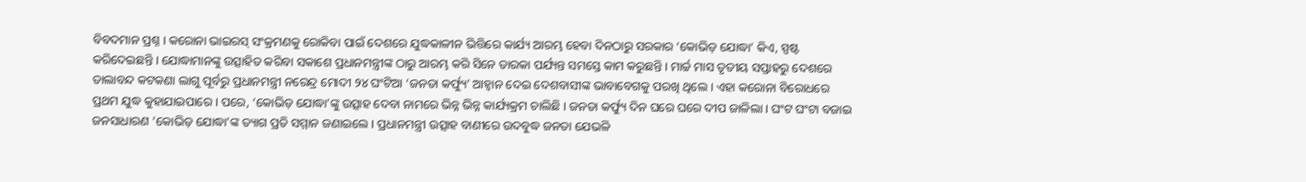ବିବଦମାନ ପ୍ରଶ୍ନ । କରୋନା ଭାଇରସ୍ ସଂକ୍ରମଣକୁ ରୋକିବା ପାଇଁ ଦେଶରେ ଯୁଦ୍ଧକାଳୀନ ଭିତ୍ତିରେ କାର୍ଯ୍ୟ ଆରମ୍ଭ ହେବା ଦିନଠାରୁ ସରକାର ‘କୋଭିଡ଼ ଯୋଦ୍ଧା’ କିଏ, ସ୍ପଷ୍ଟ କରିଦେଇଛନ୍ତି । ଯୋଦ୍ଧାମାନଙ୍କୁ ଉତ୍ସାହିତ କରିବା ସକାଶେ ପ୍ରଧାନମନ୍ତ୍ରୀଙ୍କ ଠାରୁ ଆରମ୍ଭ କରି ସିନେ ତାରକା ପର୍ଯ୍ୟନ୍ତ ସମସ୍ତେ କାମ କରୁଛନ୍ତି । ମାର୍ଚ୍ଚ ମାସ ତୃତୀୟ ସପ୍ତାହରୁ ଦେଶରେ ତାଲାବନ୍ଦ କଟକଣା ଲାଗୁ ପୂର୍ବରୁ ପ୍ରଧାନମନ୍ତ୍ରୀ ନରେନ୍ଦ୍ର ମୋଦୀ ୨୪ ଘଂଟିଆ ‘ଜନତା କର୍ଫ୍ୟୁ’ ଆହ୍ୱାନ ଦେଇ ଦେଶବାସୀଙ୍କ ଭାବାବେଗକୁ ପରଖି ଥିଲେ । ଏହା କରୋନା ବିରୋଧରେ ପ୍ରଥମ ଯୁଦ୍ଧ କୁହାଯାଇପାରେ । ପରେ, ‘କୋଭିଡ଼ ଯୋଦ୍ଧା’ଙ୍କୁ ଉତ୍ସାହ ଦେବା ନାମରେ ଭିନ୍ନ ଭିନ୍ନ କାର୍ଯ୍ୟକ୍ରମ ଚାଲିଛି । ଜନତା କର୍ଫ୍ୟୁ ଦିନ ଘରେ ଘରେ ଦୀପ ଜାଳିଲା । ଘଂଟ ଘଂଟା ବଜାଇ ଜନସାଧାରଣ ‘କୋଭିଡ଼ ଯୋଦ୍ଧା’ଙ୍କ ତ୍ୟାଗ ପ୍ରତି ସମ୍ମାନ ଜଣାଇଲେ । ପ୍ରଧାନମନ୍ତ୍ରୀ ଉତ୍ସାହ ବାଣୀରେ ଉଦବୁଦ୍ଧ ଜନତା ଯେଭଳି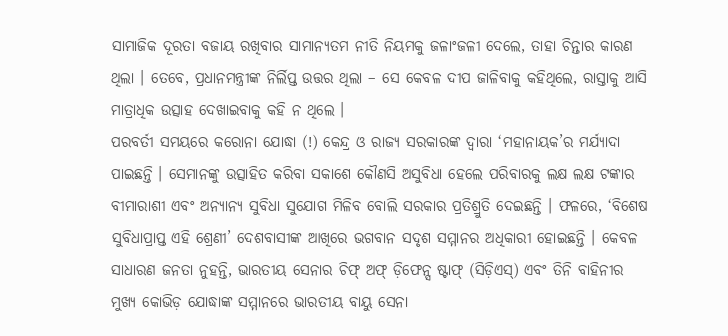ସାମାଜିକ ଦୂରତା ବଜାୟ ରଖିବାର ସାମାନ୍ୟତମ ନୀତି ନିୟମକୁ ଜଳାଂଜଳୀ ଦେଲେ, ତାହା ଚିନ୍ତାର କାରଣ ଥିଲା । ତେବେ, ପ୍ରଧାନମନ୍ତ୍ରୀଙ୍କ ନିର୍ଲିପ୍ତ ଉତ୍ତର ଥିଲା – ସେ କେବଳ ଦୀପ ଜାଳିବାକୁ କହିଥିଲେ, ରାସ୍ତାକୁ ଆସି ମାତ୍ରାଧିକ ଉତ୍ସାହ ଦେଖାଇବାକୁ କହି ନ ଥିଲେ ।
ପରବର୍ତୀ ସମୟରେ କରୋନା ଯୋଦ୍ଧା (!) କେନ୍ଦ୍ର ଓ ରାଜ୍ୟ ସରକାରଙ୍କ ଦ୍ୱାରା ‘ମହାନାୟକ’ର ମର୍ଯ୍ୟାଦା ପାଇଛନ୍ତି । ସେମାନଙ୍କୁ ଉତ୍ସାହିତ କରିବା ସକାଶେ କୌଣସି ଅସୁବିଧା ହେଲେ ପରିବାରକୁ ଲକ୍ଷ ଲକ୍ଷ ଟଙ୍କାର ବୀମାରାଶୀ ଏବଂ ଅନ୍ୟାନ୍ୟ ସୁବିଧା ସୁଯୋଗ ମିଳିବ ବୋଲି ସରକାର ପ୍ରତିଶ୍ରୁତି ଦେଇଛନ୍ତି । ଫଳରେ, ‘ବିଶେଷ ସୁବିଧାପ୍ରାପ୍ତ ଏହି ଶ୍ରେଣୀ’ ଦେଶବାସୀଙ୍କ ଆଖିରେ ଭଗବାନ ସଦୃଶ ସମ୍ମାନର ଅଧିକାରୀ ହୋଇଛନ୍ତି । କେବଳ ସାଧାରଣ ଜନତା ନୁହନ୍ତି, ଭାରତୀୟ ସେନାର ଚିଫ୍ ଅଫ୍ ଡ଼ିଫେନ୍ସ ଷ୍ଟାଫ୍ (ସିଡ଼ିଏସ୍) ଏବଂ ତିନି ବାହିନୀର ମୁଖ୍ୟ କୋଭିଡ଼ ଯୋଦ୍ଧାଙ୍କ ସମ୍ମାନରେ ଭାରତୀୟ ବାୟୁ ସେନା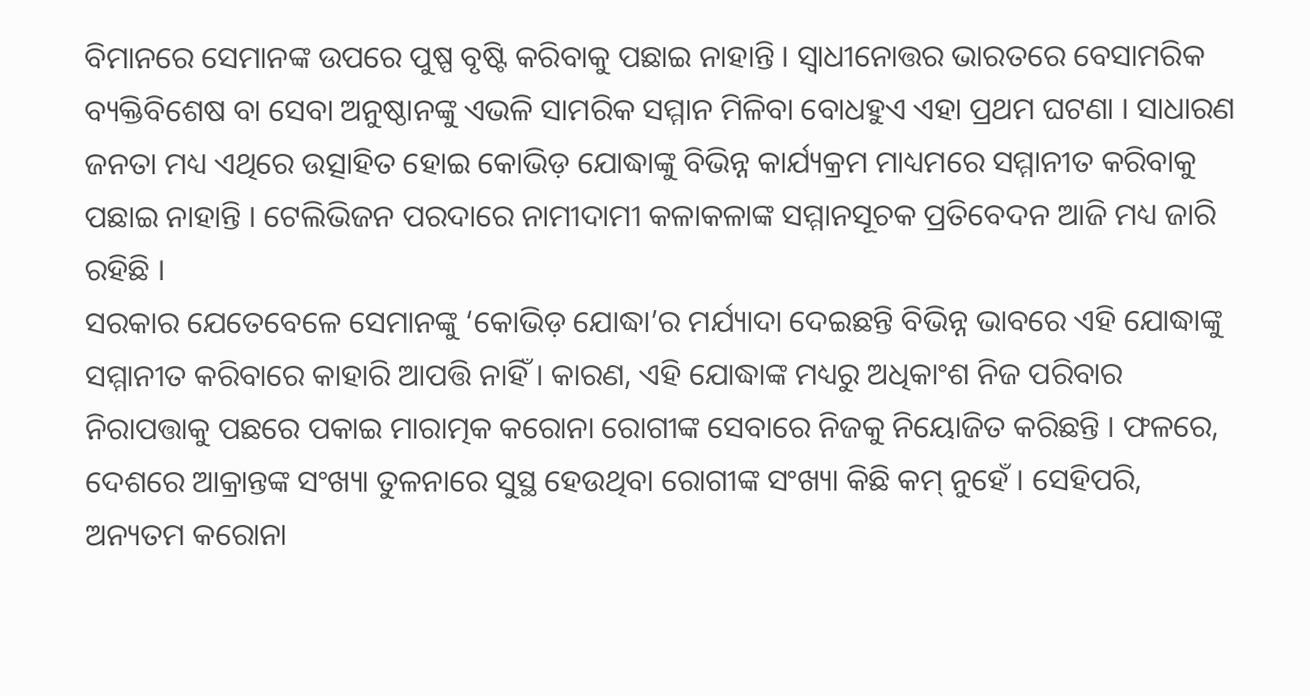ବିମାନରେ ସେମାନଙ୍କ ଉପରେ ପୁଷ୍ପ ବୃଷ୍ଟି କରିବାକୁ ପଛାଇ ନାହାନ୍ତି । ସ୍ୱାଧୀନୋତ୍ତର ଭାରତରେ ବେସାମରିକ ବ୍ୟକ୍ତିବିଶେଷ ବା ସେବା ଅନୁଷ୍ଠାନଙ୍କୁ ଏଭଳି ସାମରିକ ସମ୍ମାନ ମିଳିବା ବୋଧହୁଏ ଏହା ପ୍ରଥମ ଘଟଣା । ସାଧାରଣ ଜନତା ମଧ୍ୟ ଏଥିରେ ଉତ୍ସାହିତ ହୋଇ କୋଭିଡ଼ ଯୋଦ୍ଧାଙ୍କୁ ବିଭିନ୍ନ କାର୍ଯ୍ୟକ୍ରମ ମାଧ୍ୟମରେ ସମ୍ମାନୀତ କରିବାକୁ ପଛାଇ ନାହାନ୍ତି । ଟେଲିଭିଜନ ପରଦାରେ ନାମୀଦାମୀ କଳାକଳାଙ୍କ ସମ୍ମାନସୂଚକ ପ୍ରତିବେଦନ ଆଜି ମଧ୍ୟ ଜାରି ରହିଛି ।
ସରକାର ଯେତେବେଳେ ସେମାନଙ୍କୁ ‘କୋଭିଡ଼ ଯୋଦ୍ଧା’ର ମର୍ଯ୍ୟାଦା ଦେଇଛନ୍ତି ବିଭିନ୍ନ ଭାବରେ ଏହି ଯୋଦ୍ଧାଙ୍କୁ ସମ୍ମାନୀତ କରିବାରେ କାହାରି ଆପତ୍ତି ନାହିଁ । କାରଣ, ଏହି ଯୋଦ୍ଧାଙ୍କ ମଧ୍ୟରୁ ଅଧିକାଂଶ ନିଜ ପରିବାର ନିରାପତ୍ତାକୁ ପଛରେ ପକାଇ ମାରାତ୍ମକ କରୋନା ରୋଗୀଙ୍କ ସେବାରେ ନିଜକୁ ନିୟୋଜିତ କରିଛନ୍ତି । ଫଳରେ, ଦେଶରେ ଆକ୍ରାନ୍ତଙ୍କ ସଂଖ୍ୟା ତୁଳନାରେ ସୁସ୍ଥ ହେଉଥିବା ରୋଗୀଙ୍କ ସଂଖ୍ୟା କିଛି କମ୍ ନୁହେଁ । ସେହିପରି, ଅନ୍ୟତମ କରୋନା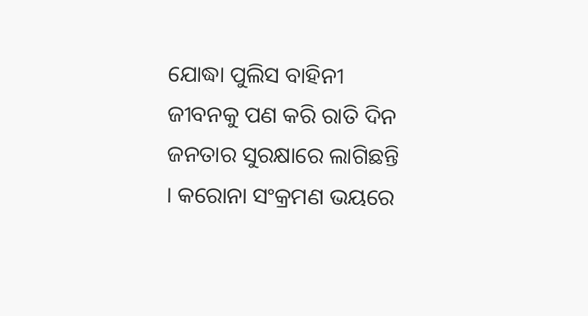ଯୋଦ୍ଧା ପୁଲିସ ବାହିନୀ ଜୀବନକୁ ପଣ କରି ରାତି ଦିନ ଜନତାର ସୁରକ୍ଷାରେ ଲାଗିଛନ୍ତି । କରୋନା ସଂକ୍ରମଣ ଭୟରେ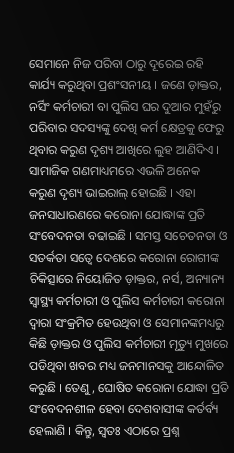ସେମାନେ ନିଜ ପରିବା ଠାରୁ ଦୂରେଇ ରହି କାର୍ଯ୍ୟ କରୁଥିବା ପ୍ରଶଂସନୀୟ । ଜଣେ ଡ଼ାକ୍ତର, ନର୍ସିଂ କର୍ମଚାରୀ ବା ପୁଲିସ ଘର ଦୁଆର ମୁହଁରୁ ପରିବାର ସଦସ୍ୟଙ୍କୁ ଦେଖି କର୍ମ କ୍ଷେତ୍ରକୁ ଫେରୁ ଥିବାର କରୁଣ ଦୃଶ୍ୟ ଆଖିରେ ଲୁହ ଆଣିଦିଏ । ସାମାଜିକ ଗଣମାଧ୍ୟମରେ ଏଭଳି ଅନେକ କରୁଣ ଦୃଶ୍ୟ ଭାଇରାଲ୍ ହୋଇଛି । ଏହା ଜନସାଧାରଣରେ କରୋନା ଯୋଦ୍ଧାଙ୍କ ପ୍ରତି ସଂବେଦନତା ବଢାଇଛି । ସମସ୍ତ ସଚେତନତା ଓ ସତର୍କତା ସତ୍ୱେ ଦେଶରେ କରୋନା ରୋଗୀଙ୍କ ଚିକିତ୍ସାରେ ନିୟୋଜିତ ଡ଼ାକ୍ତର, ନର୍ସ, ଅନ୍ୟାନ୍ୟ ସ୍ୱାସ୍ଥ୍ୟ କର୍ମଚାରୀ ଓ ପୁଲିସ କର୍ମଚାରୀ କରୋନା ଦ୍ୱାରା ସଂକ୍ରମିତ ହେଉଥିବା ଓ ସେମାନଙ୍କମଧ୍ୟରୁ କିଛି ଡ଼ାକ୍ତର ଓ ପୁଲିସ କର୍ମଚାରୀ ମୃତ୍ୟୁ ମୁଖରେ ପଡିଥିବା ଖବର ମଧ୍ୟ ଜନମାନସକୁ ଆନ୍ଦୋଳିତ କରୁଛି । ତେଣୁ, ଘୋଷିତ କରୋନା ଯୋଦ୍ଧା ପ୍ରତି ସଂବେଦନଶୀଳ ହେବା ଦେଶବାସୀଙ୍କ କର୍ତର୍ବ୍ୟ ହେଲାଣି । କିନ୍ତୁ, ସ୍ୱତଃ ଏଠାରେ ପ୍ରଶ୍ନ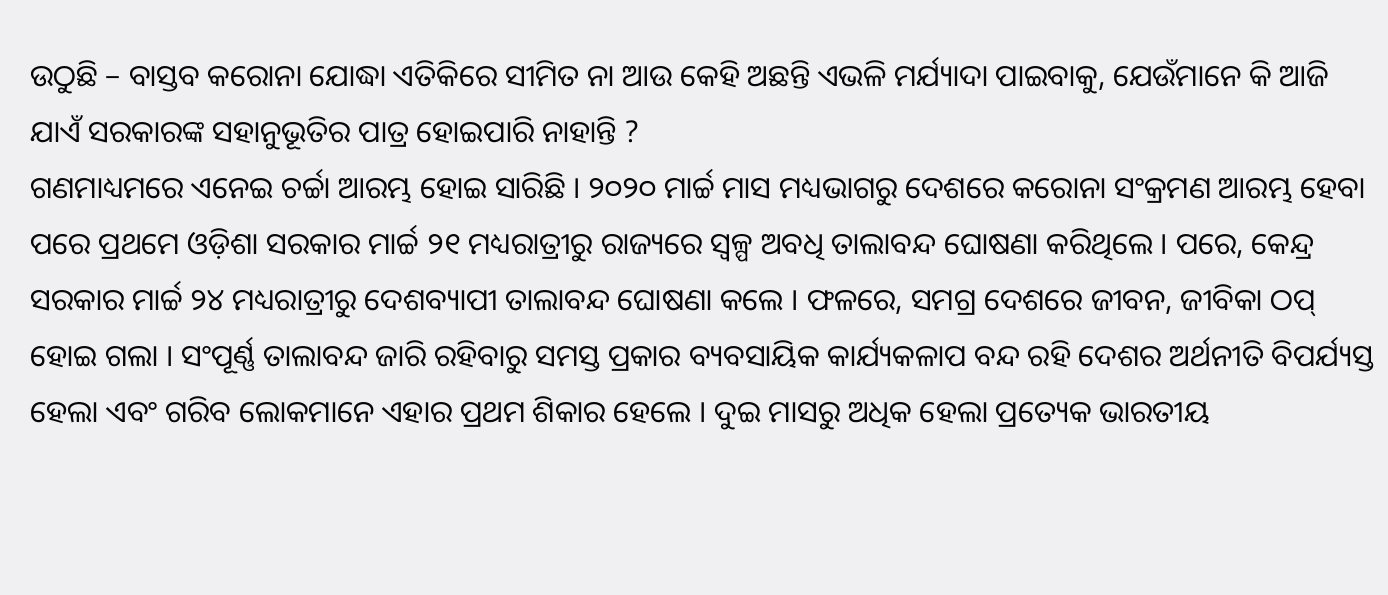ଉଠୁଛି – ବାସ୍ତବ କରୋନା ଯୋଦ୍ଧା ଏତିକିରେ ସୀମିତ ନା ଆଉ କେହି ଅଛନ୍ତି ଏଭଳି ମର୍ଯ୍ୟାଦା ପାଇବାକୁ, ଯେଉଁମାନେ କି ଆଜି ଯାଏଁ ସରକାରଙ୍କ ସହାନୁଭୂତିର ପାତ୍ର ହୋଇପାରି ନାହାନ୍ତି ?
ଗଣମାଧ୍ୟମରେ ଏନେଇ ଚର୍ଚ୍ଚା ଆରମ୍ଭ ହୋଇ ସାରିଛି । ୨୦୨୦ ମାର୍ଚ୍ଚ ମାସ ମଧ୍ୟଭାଗରୁ ଦେଶରେ କରୋନା ସଂକ୍ରମଣ ଆରମ୍ଭ ହେବା ପରେ ପ୍ରଥମେ ଓଡ଼ିଶା ସରକାର ମାର୍ଚ୍ଚ ୨୧ ମଧ୍ୟରାତ୍ରୀରୁ ରାଜ୍ୟରେ ସ୍ୱଳ୍ପ ଅବଧି ତାଲାବନ୍ଦ ଘୋଷଣା କରିଥିଲେ । ପରେ, କେନ୍ଦ୍ର ସରକାର ମାର୍ଚ୍ଚ ୨୪ ମଧ୍ୟରାତ୍ରୀରୁ ଦେଶବ୍ୟାପୀ ତାଲାବନ୍ଦ ଘୋଷଣା କଲେ । ଫଳରେ, ସମଗ୍ର ଦେଶରେ ଜୀବନ, ଜୀବିକା ଠପ୍ ହୋଇ ଗଲା । ସଂପୂର୍ଣ୍ଣ ତାଲାବନ୍ଦ ଜାରି ରହିବାରୁ ସମସ୍ତ ପ୍ରକାର ବ୍ୟବସାୟିକ କାର୍ଯ୍ୟକଳାପ ବନ୍ଦ ରହି ଦେଶର ଅର୍ଥନୀତି ବିପର୍ଯ୍ୟସ୍ତ ହେଲା ଏବଂ ଗରିବ ଲୋକମାନେ ଏହାର ପ୍ରଥମ ଶିକାର ହେଲେ । ଦୁଇ ମାସରୁ ଅଧିକ ହେଲା ପ୍ରତ୍ୟେକ ଭାରତୀୟ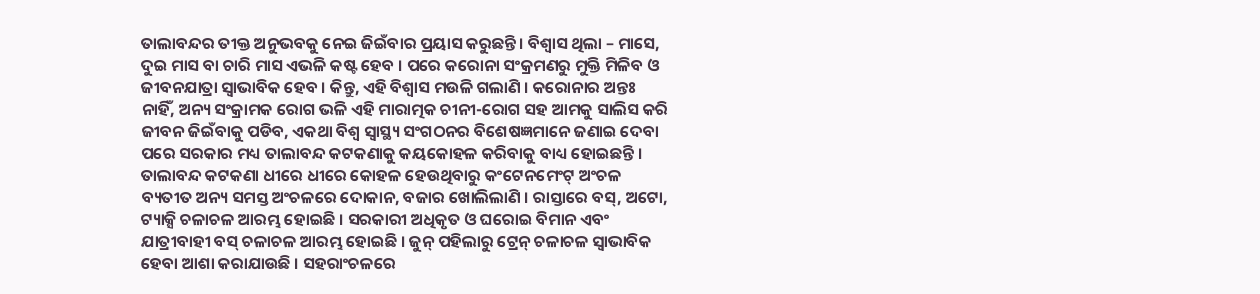ତାଲାବନ୍ଦର ତୀକ୍ତ ଅନୁଭବକୁ ନେଇ ଜିଇଁବାର ପ୍ରୟାସ କରୁଛନ୍ତି । ବିଶ୍ୱାସ ଥିଲା – ମାସେ, ଦୁଇ ମାସ ବା ଚାରି ମାସ ଏଭଳି କଷ୍ଟ ହେବ । ପରେ କରୋନା ସଂକ୍ରମଣରୁ ମୁକ୍ତି ମିଳିବ ଓ ଜୀବନଯାତ୍ରା ସ୍ୱାଭାବିକ ହେବ । କିନ୍ତୁ, ଏହି ବିଶ୍ୱାସ ମଉଳି ଗଲାଣି । କରୋନାର ଅନ୍ତଃ ନାହିଁ, ଅନ୍ୟ ସଂକ୍ରାମକ ରୋଗ ଭଳି ଏହି ମାରାତ୍ମକ ଚୀନୀ-ରୋଗ ସହ ଆମକୁ ସାଲିସ କରି ଜୀବନ ଜିଇଁବାକୁ ପଡିବ, ଏକଥା ବିଶ୍ୱ ସ୍ୱାସ୍ଥ୍ୟ ସଂଗଠନର ବିଶେଷଜ୍ଞମାନେ ଜଣାଇ ଦେବା ପରେ ସରକାର ମଧ୍ୟ ତାଲାବନ୍ଦ କଟକଣାକୁ କୟକୋହଳ କରିବାକୁ ବାଧ୍ୟ ହୋଇଛନ୍ତି ।
ତାଲାବନ୍ଦ କଟକଣା ଧୀରେ ଧୀରେ କୋହଳ ହେଉଥିବାରୁ କଂଟେନମେଂଟ୍ ଅଂଚଳ ବ୍ୟତୀତ ଅନ୍ୟ ସମସ୍ତ ଅଂଚଳରେ ଦୋକାନ, ବଜାର ଖୋଲିଲାଣି । ରାସ୍ତାରେ ବସ୍, ଅଟୋ, ଟ୍ୟାକ୍ସି ଚଳାଚଳ ଆରମ୍ଭ ହୋଇଛି । ସରକାରୀ ଅଧିକୃତ ଓ ଘରୋଇ ବିମାନ ଏବଂ ଯାତ୍ରୀବାହୀ ବସ୍ ଚଳାଚଳ ଆରମ୍ଭ ହୋଇଛି । ଜୁନ୍ ପହିଲାରୁ ଟ୍ରେନ୍ ଚଳାଚଳ ସ୍ୱାଭାବିକ ହେବା ଆଶା କରାଯାଉଛି । ସହରାଂଚଳରେ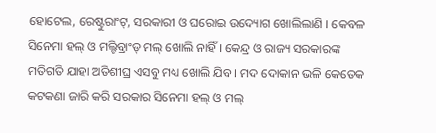ହୋଟେଲ, ରେଷ୍ଟୁରାଂଟ୍, ସରକାରୀ ଓ ଘରୋଇ ଉଦ୍ୟୋଗ ଖୋଲିଲାଣି । କେବଳ ସିନେମା ହଲ୍ ଓ ମଲ୍ଟିବ୍ରାଂଡ୍ ମଲ୍ ଖୋଲି ନାହିଁ । କେନ୍ଦ୍ର ଓ ରାଜ୍ୟ ସରକାରଙ୍କ ମତିଗତି ଯାହା ଅତିଶୀଘ୍ର ଏସବୁ ମଧ୍ୟ ଖୋଲି ଯିବ । ମଦ ଦୋକାନ ଭଳି କେତେକ କଟକଣା ଜାରି କରି ସରକାର ସିନେମା ହଲ୍ ଓ ମଲ୍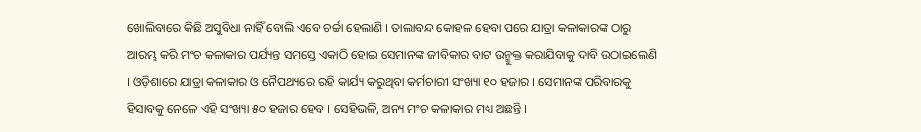ଖୋଲିବାରେ କିଛି ଅସୁବିଧା ନାହିଁ ବୋଲି ଏବେ ଚର୍ଚ୍ଚା ହେଲାଣି । ତାଲାବନ୍ଦ କୋହଳ ହେବା ପରେ ଯାତ୍ରା କଳାକାରଙ୍କ ଠାରୁ ଆରମ୍ଭ କରି ମଂଚ କଳାକାର ପର୍ଯ୍ୟନ୍ତ ସମସ୍ତେ ଏକାଠି ହୋଇ ସେମାନଙ୍କ ଜୀବିକାର ବାଟ ଉନ୍ମୁକ୍ତ କରାଯିବାକୁ ଦାବି ଉଠାଇଲେଣି । ଓଡ଼ିଶାରେ ଯାତ୍ରା କଳାକାର ଓ ନୈପଥ୍ୟରେ ରହି କାର୍ଯ୍ୟ କରୁଥିବା କର୍ମଚାରୀ ସଂଖ୍ୟା ୧୦ ହଜାର । ସେମାନଙ୍କ ପରିବାରକୁ ହିସାବକୁ ନେଳେ ଏହି ସଂଖ୍ୟା ୫୦ ହଜାର ହେବ । ସେହିଭଳି, ଅନ୍ୟ ମଂଚ କଳାକାର ମଧ୍ୟ ଅଛନ୍ତି ।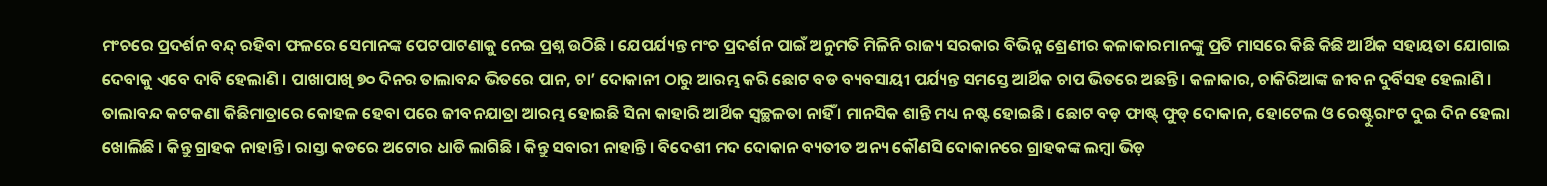ମଂଚରେ ପ୍ରଦର୍ଶନ ବନ୍ଦ୍ ରହିବା ଫଳରେ ସେମାନଙ୍କ ପେଟପାଟଣାକୁ ନେଇ ପ୍ରଶ୍ନ ଉଠିଛି । ଯେପର୍ଯ୍ୟନ୍ତ ମଂଚ ପ୍ରଦର୍ଶନ ପାଇଁ ଅନୁମତି ମିଳିନି ରାଜ୍ୟ ସରକାର ବିଭିନ୍ନ ଶ୍ରେଣୀର କଳାକାରମାନଙ୍କୁ ପ୍ରତି ମାସରେ କିଛି କିଛି ଆର୍ଥିକ ସହାୟତା ଯୋଗାଇ ଦେବାକୁ ଏବେ ଦାବି ହେଲାଣି । ପାଖାପାଖି ୭୦ ଦିନର ତାଲାବନ୍ଦ ଭିତରେ ପାନ, ଚା’ ଦୋକାନୀ ଠାରୁ ଆରମ୍ଭ କରି ଛୋଟ ବଡ ବ୍ୟବସାୟୀ ପର୍ଯ୍ୟନ୍ତ ସମସ୍ତେ ଆର୍ଥିକ ଚାପ ଭିତରେ ଅଛନ୍ତି । କଳାକାର, ଚାକିରିଆଙ୍କ ଜୀବନ ଦୁର୍ବିସହ ହେଲାଣି । ତାଲାବନ୍ଦ କଟକଣା କିଛିମାତ୍ରାରେ କୋହଳ ହେବା ପରେ ଜୀବନଯାତ୍ରା ଆରମ୍ଭ ହୋଇଛି ସିନା କାହାରି ଆର୍ଥିକ ସ୍ୱଚ୍ଛଳତା ନାହିଁ । ମାନସିକ ଶାନ୍ତି ମଧ୍ୟ ନଷ୍ଟ ହୋଇଛି । ଛୋଟ ବଡ଼ ଫାଷ୍ଟ୍ ଫୁଡ୍ ଦୋକାନ, ହୋଟେଲ ଓ ରେଷ୍ଟୁରାଂଟ ଦୁଇ ଦିନ ହେଲା ଖୋଲିଛି । କିନ୍ତୁ ଗ୍ରାହକ ନାହାନ୍ତି । ରାସ୍ତା କଡରେ ଅଟୋର ଧାଡି ଲାଗିଛି । କିନ୍ତୁ ସବାରୀ ନାହାନ୍ତି । ବିଦେଶୀ ମଦ ଦୋକାନ ବ୍ୟତୀତ ଅନ୍ୟ କୌଣସି ଦୋକାନରେ ଗ୍ରାହକଙ୍କ ଲମ୍ବା ଭିଡ଼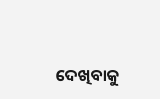ଦେଖିବାକୁ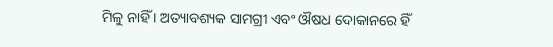ମିଳୁ ନାହିଁ । ଅତ୍ୟାବଶ୍ୟକ ସାମଗ୍ରୀ ଏବଂ ଔଷଧ ଦୋକାନରେ ହିଁ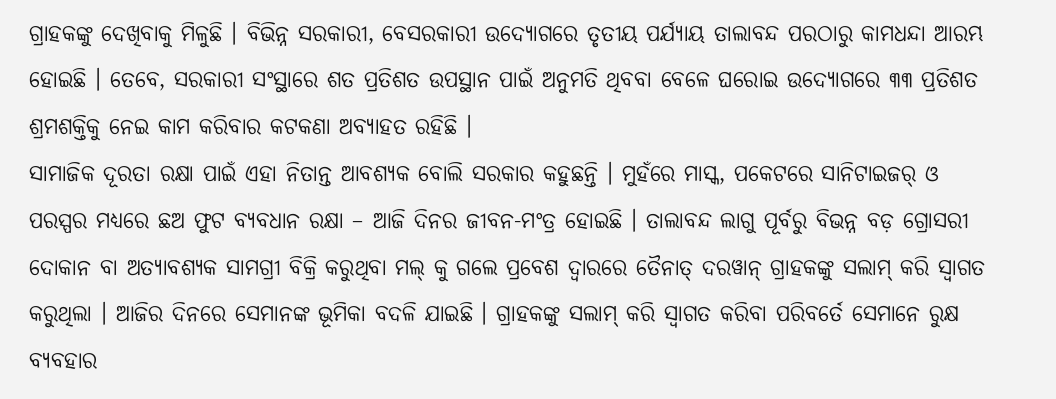ଗ୍ରାହକଙ୍କୁ ଦେଖିବାକୁ ମିଳୁଛି । ବିଭିନ୍ନ ସରକାରୀ, ବେସରକାରୀ ଉଦ୍ୟୋଗରେ ତୃତୀୟ ପର୍ଯ୍ୟାୟ ତାଲାବନ୍ଦ ପରଠାରୁ କାମଧନ୍ଦା ଆରମ୍ଭ ହୋଇଛି । ତେବେ, ସରକାରୀ ସଂସ୍ଥାରେ ଶତ ପ୍ରତିଶତ ଉପସ୍ଥାନ ପାଇଁ ଅନୁମତି ଥିବବା ବେଳେ ଘରୋଇ ଉଦ୍ୟୋଗରେ ୩୩ ପ୍ରତିଶତ ଶ୍ରମଶକ୍ତିକୁ ନେଇ କାମ କରିବାର କଟକଣା ଅବ୍ୟାହତ ରହିଛି ।
ସାମାଜିକ ଦୂରତା ରକ୍ଷା ପାଇଁ ଏହା ନିତାନ୍ତ ଆବଶ୍ୟକ ବୋଲି ସରକାର କହୁଛନ୍ତି । ମୁହଁରେ ମାସ୍କ, ପକେଟରେ ସାନିଟାଇଜର୍ ଓ ପରସ୍ପର ମଧ୍ୟରେ ଛଅ ଫୁଟ ବ୍ୟବଧାନ ରକ୍ଷା – ଆଜି ଦିନର ଜୀବନ-ମଂତ୍ର ହୋଇଛି । ତାଲାବନ୍ଦ ଲାଗୁ ପୂର୍ବରୁ ବିଭନ୍ନ ବଡ଼ ଗ୍ରୋସରୀ ଦୋକାନ ବା ଅତ୍ୟାବଶ୍ୟକ ସାମଗ୍ରୀ ବିକ୍ରି କରୁଥିବା ମଲ୍ କୁ ଗଲେ ପ୍ରବେଶ ଦ୍ୱାରରେ ତୈନାତ୍ ଦରୱାନ୍ ଗ୍ରାହକଙ୍କୁ ସଲାମ୍ କରି ସ୍ୱାଗତ କରୁଥିଲା । ଆଜିର ଦିନରେ ସେମାନଙ୍କ ଭୂମିକା ବଦଳି ଯାଇଛି । ଗ୍ରାହକଙ୍କୁ ସଲାମ୍ କରି ସ୍ୱାଗତ କରିବା ପରିବର୍ତେ ସେମାନେ ରୁକ୍ଷ ବ୍ୟବହାର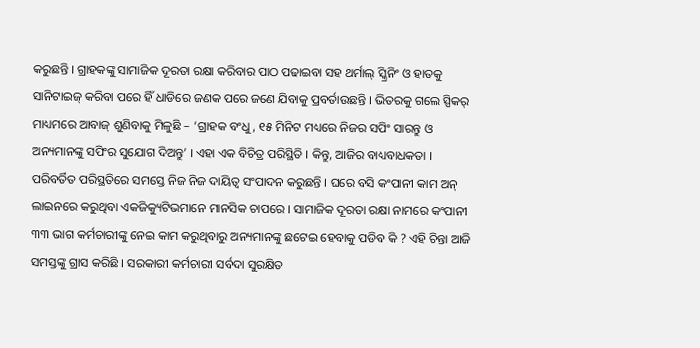କରୁଛନ୍ତି । ଗ୍ରାହକଙ୍କୁ ସାମାଜିକ ଦୂରତା ରକ୍ଷା କରିବାର ପାଠ ପଢାଇବା ସହ ଥର୍ମାଲ୍ ସ୍କ୍ରିନିଂ ଓ ହାତକୁ ସାନିଟାଇଜ୍ କରିବା ପରେ ହିଁ ଧାଡିରେ ଜଣକ ପରେ ଜଣେ ଯିବାକୁ ପ୍ରବର୍ତାଉଛନ୍ତି । ଭିତରକୁ ଗଲେ ସ୍ପିକର୍ ମାଧ୍ୟମରେ ଆବାଜ୍ ଶୁଣିବାକୁ ମିଳୁଛି – ‘ଗ୍ରାହକ ବଂଧୁ, ୧୫ ମିନିଟ ମଧ୍ୟରେ ନିଜର ସପିଂ ସାରନ୍ତୁ ଓ ଅନ୍ୟମାନଙ୍କୁ ସପିଂର ସୁଯୋଗ ଦିଅନ୍ତୁ’ । ଏହା ଏକ ବିଚିତ୍ର ପରିସ୍ଥିତି । କିନ୍ତୁ, ଆଜିର ବାଧ୍ୟବାଧକତା । ପରିବର୍ତିତ ପରିସ୍ଥତିରେ ସମସ୍ତେ ନିଜ ନିଜ ଦାୟିତ୍ୱ ସଂପାଦନ କରୁଛନ୍ତି । ଘରେ ବସି କଂପାନୀ କାମ ଅନ୍ ଲାଇନରେ କରୁଥିବା ଏକଜିକ୍ୟୁଟିଭମାନେ ମାନସିକ ଚାପରେ । ସାମାଜିକ ଦୂରତା ରକ୍ଷା ନାମରେ କଂପାନୀ ୩୩ ଭାଗ କର୍ମଚାରୀଙ୍କୁ ନେଇ କାମ କରୁଥିବାରୁ ଅନ୍ୟମାନଙ୍କୁ ଛଟେଇ ହେବାକୁ ପଡିବ କି ? ଏହି ଚିନ୍ତା ଆଜି ସମସ୍ତଙ୍କୁ ଗ୍ରାସ କରିଛି । ସରକାରୀ କର୍ମଚାରୀ ସର୍ବଦା ସୁରକ୍ଷିତ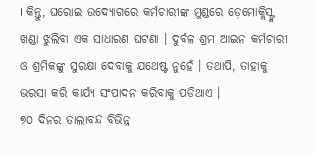। କିନ୍ତୁ, ଘରୋଇ ଉଦ୍ୟୋଗରେ କର୍ମଚାରୀଙ୍କ ମୁଣ୍ଡରେ ଡ଼େମୋକ୍ଲିସ୍ଙ୍କ ଖଣ୍ଡା ଝୁଲିବା ଏକ ସାଧାରଣ ଘଟଣା । ଦୁର୍ବଳ ଶ୍ରମ ଆଇନ କର୍ମଚାରୀ ଓ ଶ୍ରମିକଙ୍କୁ ସୁରକ୍ଷା ଦେବାକୁ ଯଥେଷ୍ଟ ନୁହେଁ । ତଥାପି, ତାହାକୁ ଭରସା କରି କାର୍ଯ୍ୟ ସଂପାଦନ କରିବାକୁ ପଡିଥାଏ ।
୭୦ ଦିନର ତାଲାବନ୍ଦ ବିଭିନ୍ନ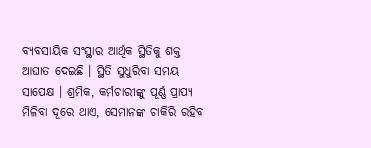ବ୍ୟବସାୟିକ ସଂସ୍ଥାର ଆର୍ଥିକ ସ୍ଥିତିକୁ ଶକ୍ତ ଆଘାତ ଦେଇଛି । ସ୍ଥିତି ସୁଧୁରିବା ସମୟ ସାପେକ୍ଷ । ଶ୍ରମିକ, କର୍ମଚାରୀଙ୍କୁ ପୂର୍ଣ୍ଣ ପ୍ରାପ୍ୟ ମିଳିବା ଦୂରେ ଥାଏ, ସେମାନଙ୍କ ଚାକିରି ରହିବ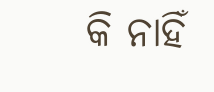କି ନାହିଁ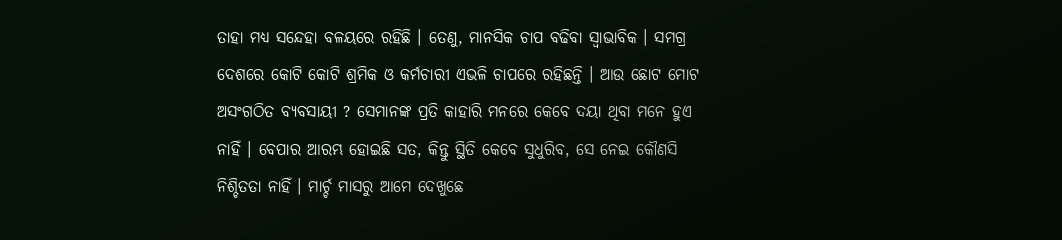ତାହା ମଧ୍ୟ ସନ୍ଦେହା ବଳୟରେ ରହିଛି । ତେଣୁ, ମାନସିକ ଚାପ ବଢିବା ସ୍ୱାଭାବିକ । ସମଗ୍ର ଦେଶରେ କୋଟି କୋଟି ଶ୍ରମିକ ଓ କର୍ମଚାରୀ ଏଭଳି ଚାପରେ ରହିଛନ୍ତି । ଆଉ ଛୋଟ ମୋଟ ଅସଂଗଠିତ ବ୍ୟବସାୟୀ ? ସେମାନଙ୍କ ପ୍ରତି କାହାରି ମନରେ କେବେ ଦୟା ଥିବା ମନେ ହୁଏ ନାହିଁ । ବେପାର ଆରମ୍ଭ ହୋଇଛି ସତ, କିନ୍ତୁ ସ୍ଥିତି କେବେ ସୁଧୁରିବ, ସେ ନେଇ କୌଣସି ନିଶ୍ଚିତତା ନାହିଁ । ମାର୍ଚ୍ଚ ମାସରୁ ଆମେ ଦେଖୁଛେ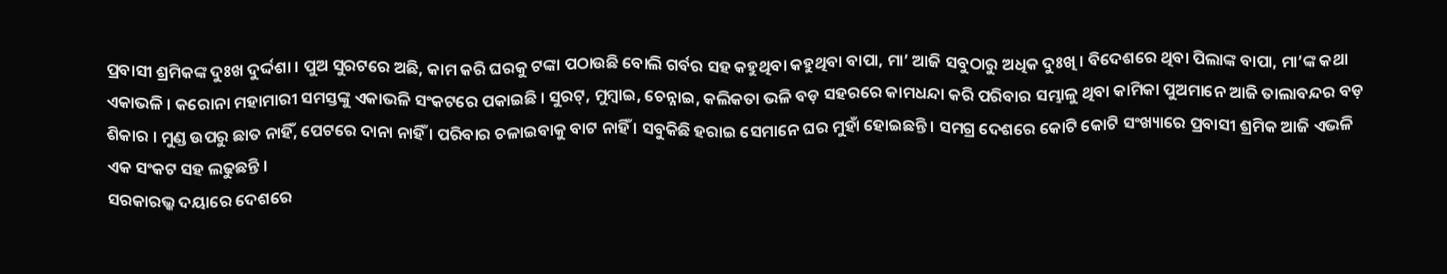ପ୍ରବାସୀ ଶ୍ରମିକଙ୍କ ଦୁଃଖ ଦୁର୍ଦ୍ଦଶା । ପୁଅ ସୁରଟରେ ଅଛି, କାମ କରି ଘରକୁ ଟଙ୍କା ପଠାଉଛି ବୋଲି ଗର୍ବର ସହ କହୁଥିବା କହୁଥିବା ବାପା, ମା’ ଆଜି ସବୁଠାରୁ ଅଧିକ ଦୁଃଖି । ବିଦେଶରେ ଥିବା ପିଲାଙ୍କ ବାପା, ମା’ଙ୍କ କଥା ଏକାଭଳି । କରୋନା ମହାମାରୀ ସମସ୍ତଙ୍କୁ ଏକାଭଳି ସଂକଟରେ ପକାଇଛି । ସୁରଟ୍, ମୁମ୍ବାଇ, ଚେନ୍ନାଇ, କଲିକତା ଭଳି ବଡ଼ ସହରରେ କାମଧନ୍ଦା କରି ପରିବାର ସମ୍ଭାଳୁ ଥିବା କାମିକା ପୁଅମାନେ ଆଜି ତାଲାବନ୍ଦର ବଡ଼ ଶିକାର । ମୁଣ୍ଡ ଉପରୁ ଛାତ ନାହିଁ, ପେଟରେ ଦାନା ନାହିଁ । ପରିବାର ଚଳାଇବାକୁ ବାଟ ନାହିଁ । ସବୁକିଛି ହରାଇ ସେମାନେ ଘର ମୁହାଁ ହୋଇଛନ୍ତି । ସମଗ୍ର ଦେଶରେ କୋଟି କୋଟି ସଂଖ୍ୟାରେ ପ୍ରବାସୀ ଶ୍ରମିକ ଆଜି ଏଭଳି ଏକ ସଂକଟ ସହ ଲଢୁଛନ୍ତି ।
ସରକାରଭ୍କ ଦୟାରେ ଦେଶରେ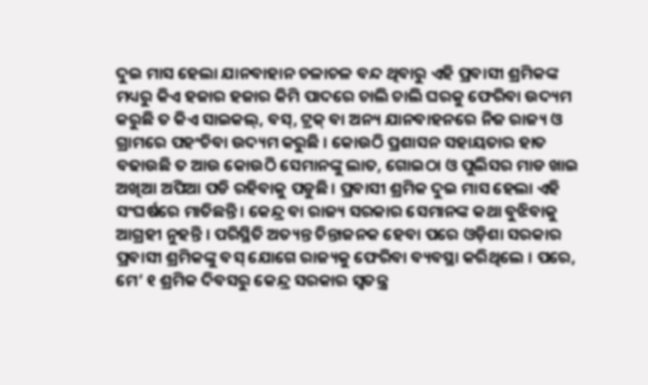ଦୁଇ ମାସ ହେଲା ଯାନବାହାନ ଚଳାଚଳ ବନ୍ଦ ଥିବାରୁ ଏହି ପ୍ରବାସୀ ଶ୍ରମିକଙ୍କ ମଧ୍ୟରୁ କିଏ ହଜାର ହଜାର କିମି ପାଦରେ ଚାଲି ଚାଲି ଘରକୁ ଫେରିବା ଉଦ୍ୟମ କରୁଛି ତ କିଏ ସାଇକଲ୍, ବସ୍, ଟ୍ରକ୍ ବା ଅନ୍ୟ ଯାନବାହନରେ ନିଜ ରାଜ୍ୟ ଓ ଗ୍ରାମରେ ପହଂଚିବା ଉଦ୍ୟମ କରୁଛି । କୋଉଠି ପ୍ରଶାସନ ସହାୟତାର ହାତ ବଢାଉଛି ତ ଆଉ କୋଉଠି ସେମାନଙ୍କୁ ଲାତ, ଗୋଇଠା ଓ ପୁଲିସର ମାଡ ଖାଇ ଅଖିଆ ଅପିଆ ପଡି ରହିବାକୁ ପଡୁଛି । ପ୍ରବାସୀ ଶ୍ରମିକ ଦୁଇ ମାସ ହେଲା ଏହି ସଂଘର୍ଷରେ ମାତିଛନ୍ତି । କେନ୍ଦ୍ର ବା ରାଜ୍ୟ ସରକାର ସେମାନଙ୍କ କଥା ବୁଝିବାକୁ ଆଗ୍ରହୀ ନୁହନ୍ତି । ପରିସ୍ଥିତି ଅତ୍ୟନ୍ତ ଚିନ୍ତାଜନକ ହେବା ପରେ ଓଡ଼ିଶା ସରକାର ପ୍ରବାସୀ ଶ୍ରମିକଙ୍କୁ ବସ୍ ଯୋଗେ ରାଜ୍ୟକୁ ଫେରିବା ବ୍ୟବସ୍ଥା କରିଥିଲେ । ପରେ, ମେ’ ୧ ଶ୍ରମିକ ଦିବସରୁ କେନ୍ଦ୍ର ସରକାର ସ୍ୱତନ୍ତ୍ର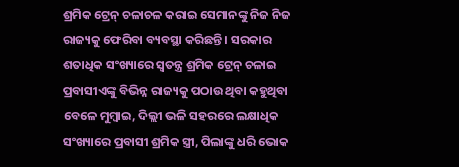ଶ୍ରମିକ ଟ୍ରେନ୍ ଚଳାଚଳ କରାଇ ସେମାନଙ୍କୁ ନିଜ ନିଜ ରାଜ୍ୟକୁ ଫେରିବା ବ୍ୟବସ୍ଥା କରିଛନ୍ତି । ସରକାର ଶତାଧିକ ସଂଖ୍ୟାରେ ସ୍ୱତନ୍ତ୍ର ଶ୍ରମିକ ଟ୍ରେନ୍ ଚଳାଇ ପ୍ରବାସୀଏଙ୍କୁ ବିଭିନ୍ନ ରାଜ୍ୟକୁ ପଠାଉ ଥିବା କହୁଥିବା ବେଳେ ମୁମ୍ବାଇ, ଦିଲ୍ଲୀ ଭଳି ସହରରେ ଲକ୍ଷାଧିକ ସଂଖ୍ୟାରେ ପ୍ରବାସୀ ଶ୍ରମିକ ସ୍ତ୍ରୀ, ପିଲାଙ୍କୁ ଧରି ଭୋକ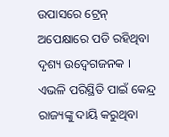ଉପାସରେ ଟ୍ରେନ୍ ଅପେକ୍ଷାରେ ପଡି ରହିଥିବା ଦୃଶ୍ୟ ଉଦ୍ବେଗଜନକ । ଏଭଳି ପରିସ୍ଥିତି ପାଇଁ କେନ୍ଦ୍ର ରାଜ୍ୟଙ୍କୁ ଦାୟି କରୁଥିବା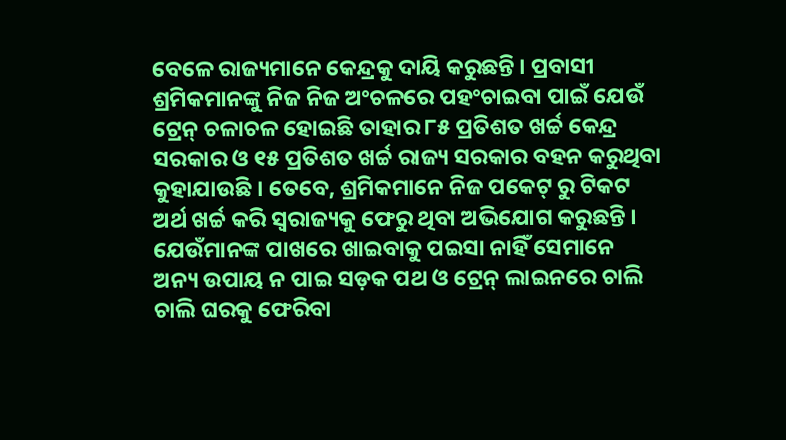ବେଳେ ରାଜ୍ୟମାନେ କେନ୍ଦ୍ରକୁ ଦାୟି କରୁଛନ୍ତି । ପ୍ରବାସୀ ଶ୍ରମିକମାନଙ୍କୁ ନିଜ ନିଜ ଅଂଚଳରେ ପହଂଚାଇବା ପାଇଁ ଯେଉଁ ଟ୍ରେନ୍ ଚଳାଚଳ ହୋଇଛି ତାହାର ୮୫ ପ୍ରତିଶତ ଖର୍ଚ୍ଚ କେନ୍ଦ୍ର ସରକାର ଓ ୧୫ ପ୍ରତିଶତ ଖର୍ଚ୍ଚ ରାଜ୍ୟ ସରକାର ବହନ କରୁଥିବା କୁହାଯାଉଛି । ତେବେ, ଶ୍ରମିକମାନେ ନିଜ ପକେଟ୍ ରୁ ଟିକଟ ଅର୍ଥ ଖର୍ଚ୍ଚ କରି ସ୍ୱରାଜ୍ୟକୁ ଫେରୁ ଥିବା ଅଭିଯୋଗ କରୁଛନ୍ତି । ଯେଉଁମାନଙ୍କ ପାଖରେ ଖାଇବାକୁ ପଇସା ନାହିଁ ସେମାନେ ଅନ୍ୟ ଉପାୟ ନ ପାଇ ସଡ଼କ ପଥ ଓ ଟ୍ରେନ୍ ଲାଇନରେ ଚାଲି ଚାଲି ଘରକୁ ଫେରିବା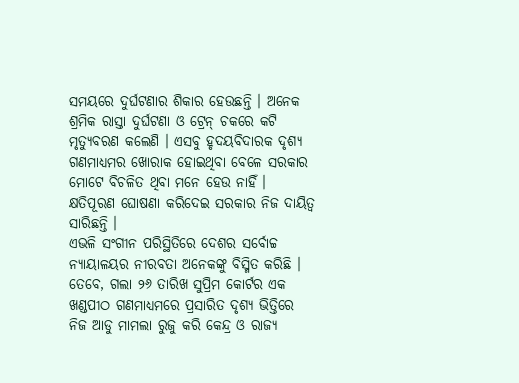ସମୟରେ ଦୁର୍ଘଟଣାର ଶିକାର ହେଉଛନ୍ତି । ଅନେକ ଶ୍ରମିକ ରାସ୍ତା ଦୁର୍ଘଟଣା ଓ ଟ୍ରେନ୍ ଚକରେ କଟି ମୃତ୍ୟୁବରଣ କଲେଣି । ଏସବୁ ହୃଦୟବିଦାରକ ଦୃଶ୍ୟ ଗଣମାଧ୍ୟମର ଖୋରାକ ହୋଇଥିବା ବେଳେ ସରକାର ମୋଟେ ବିଚଳିତ ଥିବା ମନେ ହେଉ ନାହିଁ । କ୍ଷତିପୂରଣ ଘୋଷଣା କରିଦେଇ ସରକାର ନିଜ ଦାୟିତ୍ୱ ସାରିଛନ୍ତି ।
ଏଭଳି ସଂଗୀନ ପରିସ୍ଥିତିରେ ଦେଶର ସର୍ବୋଚ୍ଚ ନ୍ୟାୟାଳୟର ନୀରବତା ଅନେକଙ୍କୁ ବିସ୍ମିତ କରିଛି । ତେବେ, ଗଲା ୨୬ ତାରିଖ ସୁପ୍ରିମ କୋର୍ଟର ଏକ ଖଣ୍ଡପୀଠ ଗଣମାଧ୍ୟମରେ ପ୍ରସାରିତ ଦୃଶ୍ୟ ଭିତ୍ତିରେ ନିଜ ଆଡୁ ମାମଲା ରୁଜୁ କରି କେନ୍ଦ୍ର ଓ ରାଜ୍ୟ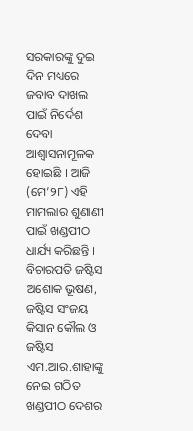ସରକାରଙ୍କୁ ଦୁଇ ଦିନ ମଧ୍ୟରେ ଜବାବ ଦାଖଲ ପାଇଁ ନିର୍ଦେଶ ଦେବା ଆଶ୍ୱାସନାମୂଳକ ହୋଇଛି । ଆଜି (ମେ’୨୮) ଏହି ମାମଲାର ଶୁଣାଣୀ ପାଇଁ ଖଣ୍ଡପୀଠ ଧାର୍ଯ୍ୟ କରିଛନ୍ତି । ବିଚାରପତି ଜଷ୍ଟିସ ଅଶୋକ ଭୂଷଣ, ଜଷ୍ଟିସ ସଂଜୟ କିସାନ କୌଲ ଓ ଜଷ୍ଟିସ ଏମ.ଆର.ଶାହାଙ୍କୁ ନେଇ ଗଠିତ ଖଣ୍ଡପୀଠ ଦେଶର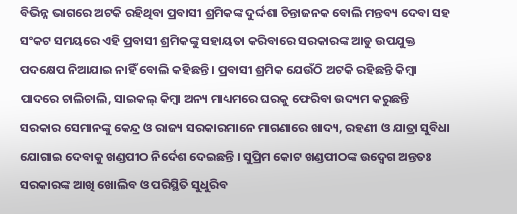ବିଭିନ୍ନ ଭାଗରେ ଅଟକି ରହିଥିବା ପ୍ରବାସୀ ଶ୍ରମିକଙ୍କ ଦୁର୍ଦ୍ଦଶା ଚିନ୍ତାଜନକ ବୋଲି ମନ୍ତବ୍ୟ ଦେବା ସହ ସଂକଟ ସମୟରେ ଏହି ପ୍ରବାସୀ ଶ୍ରମିକଙ୍କୁ ସହାୟତା କରିବାରେ ସରକାରଙ୍କ ଆଡୁ ଉପଯୁକ୍ତ ପଦକ୍ଷେପ ନିଆଯାଇ ନାହିଁ ବୋଲି କହିଛନ୍ତି । ପ୍ରବାସୀ ଶ୍ରମିକ ଯେଉଁଠି ଅଟକି ରହିଛନ୍ତି କିମ୍ବା ପାଦରେ ଚାଲିଚାଲି, ସାଇକଲ୍ କିମ୍ବା ଅନ୍ୟ ମାଧ୍ୟମରେ ଘରକୁ ଫେରିବା ଉଦ୍ୟମ କରୁଛନ୍ତି ସରକାର ସେମାନଙ୍କୁ କେନ୍ଦ୍ର ଓ ରାଜ୍ୟ ସରକାରମାନେ ମାଗଣାରେ ଖାଦ୍ୟ, ରହଣୀ ଓ ଯାତ୍ରା ସୁବିଧା ଯୋଗାଇ ଦେବାକୁ ଖଣ୍ଡପୀଠ ନିର୍ଦେଶ ଦେଇଛନ୍ତି । ସୁପ୍ରିମ କୋଟ ଖଣ୍ଡପୀଠଙ୍କ ଉଦ୍ବେଗ ଅନ୍ତତଃ ସରକାରଙ୍କ ଆଖି ଖୋଲିବ ଓ ପରିସ୍ଥିତି ସୁଧୁରିବ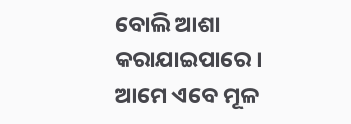ବୋଲି ଆଶା କରାଯାଇପାରେ ।
ଆମେ ଏବେ ମୂଳ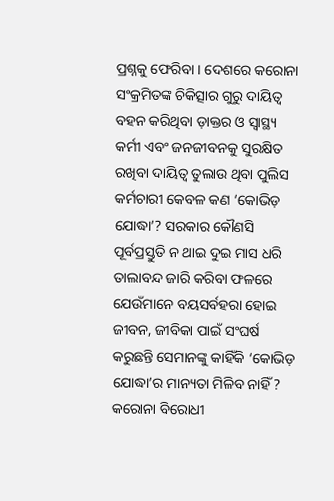ପ୍ରଶ୍ନକୁ ଫେରିବା । ଦେଶରେ କରୋନା ସଂକ୍ରମିତଙ୍କ ଚିକିତ୍ସାର ଗୁରୁ ଦାୟିତ୍ୱ ବହନ କରିଥିବା ଡ଼ାକ୍ତର ଓ ସ୍ୱାସ୍ଥ୍ୟ କର୍ମୀ ଏବଂ ଜନଜୀବନକୁ ସୁରକ୍ଷିତ ରଖିବା ଦାୟିତ୍ୱ ତୁଲାଉ ଥିବା ପୁଲିସ କର୍ମଚାରୀ କେବଳ କଣ ‘କୋଭିଡ଼ ଯୋଦ୍ଧା’? ସରକାର କୌଣସି ପୂର୍ବପ୍ରସ୍ତୁତି ନ ଥାଇ ଦୁଇ ମାସ ଧରି ତାଲାବନ୍ଦ ଜାରି କରିବା ଫଳରେ ଯେଉଁମାନେ ବୟସର୍ବହରା ହୋଇ ଜୀବନ, ଜୀବିକା ପାଇଁ ସଂଘର୍ଷ କରୁଛନ୍ତି ସେମାନଙ୍କୁ କାହିଁକି ‘କୋଭିଡ଼ ଯୋଦ୍ଧା’ର ମାନ୍ୟତା ମିଳିବ ନାହିଁ ? କରୋନା ବିରୋଧୀ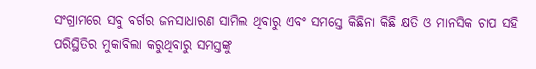ସଂଗ୍ରାମରେ ସବୁ ବର୍ଗର ଜନସାଧାରଣ ସାମିଲ ଥିବାରୁ ଏବଂ ସମସ୍ତେ କିଛିନା କିଛି କ୍ଷତି ଓ ମାନସିକ ଚାପ ସହି ପରିସ୍ଥିତିର ମୁକାବିଲା କରୁଥିବାରୁ ସମସ୍ତଙ୍କୁ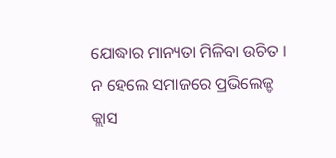ଯୋଦ୍ଧାର ମାନ୍ୟତା ମିଳିବା ଉଚିତ । ନ ହେଲେ ସମାଜରେ ପ୍ରଭିଲେଜ୍ଡ କ୍ଲାସ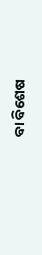ବା ବିଶେଷ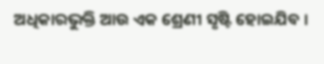ଅଧିକାରଭୁକ୍ତି ଆଉ ଏକ ଶ୍ରେଣୀ ସୃଷ୍ଟି ହୋଇଯିବ ।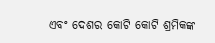ଏବଂ ଦେଶର କୋଟି କୋଟି ଶ୍ରମିକଙ୍କ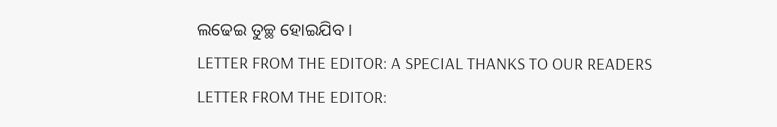ଲଢେଇ ତୁଚ୍ଛ ହୋଇଯିବ ।
LETTER FROM THE EDITOR: A SPECIAL THANKS TO OUR READERS
LETTER FROM THE EDITOR: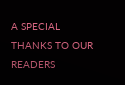A SPECIAL THANKS TO OUR READERS